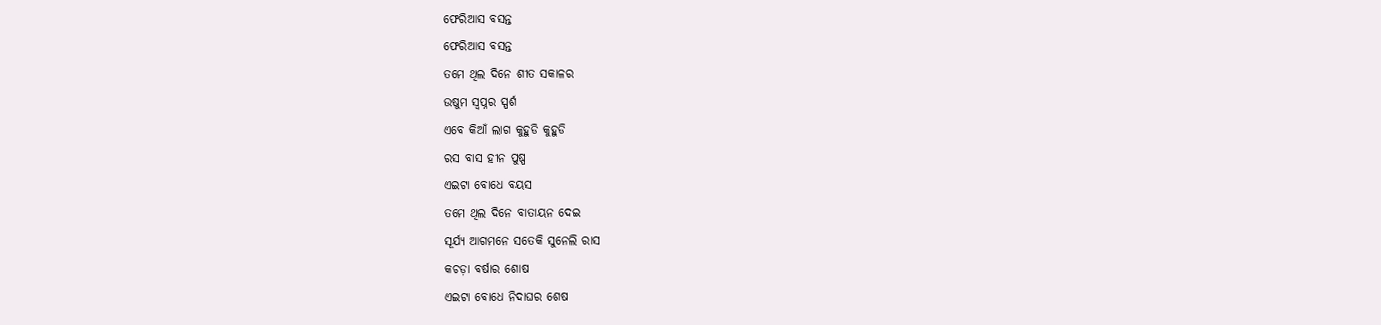ଫେରିଆସ ବସନ୍ତ
ଫେରିଆସ ବସନ୍ତ
ତମେ ଥିଲ ଦିନେ ଶୀତ ସକାଳର
ଉଷୁମ ସ୍ବପ୍ନର ସ୍ପର୍ଶ
ଏବେ କିଆଁ ଲାଗ କୁହୁଡି କୁହୁଡି
ରସ ବାସ ହୀନ ପୁଷ୍ପ
ଏଇଟା ବୋଧେ ବୟସ
ତମେ ଥିଲ ଦିନେ ବାତାୟନ ଦେଇ
ସୂର୍ଯ୍ୟ ଆଗମନେ ସତେକି ସୁନେଲି ରାସ
କଚଡ଼ା ବର୍ଷାର ଶୋଷ
ଏଇଟା ବୋଧେ ନିଦାଘର ଶେଷ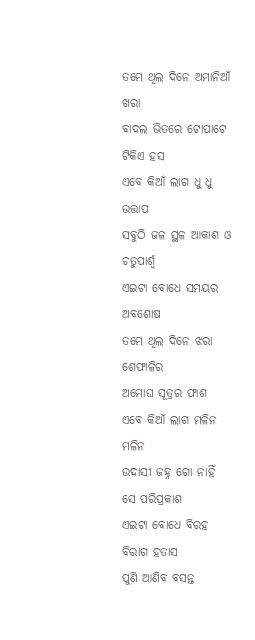ତମେ ଥିଲ ଦିନେ ଅମାନିଆଁ ଖରା
ବାଦଲ ଭିତରେ ଟୋପାଟେ ଟିକିଏ ହସ
ଏବେ କିଆଁ ଲାଗ ଧୁ ଧୁ ଉତ୍ତାପ
ସବୁଠି ଜଳ ସ୍ଥଳ ଆକାଶ ଓ ଚତୁପାର୍ଶ୍ୱ
ଏଇଟା ବୋଧେ ସମୟର ଅବଶୋଷ
ତମେ ଥିଲ ଦିନେ ଝରା ଶେଫାଳିର
ଅମୋଘ ସୂତ୍ରର ଫାଶ
ଏବେ କିଆଁ ଲାଗ ମଳିନ ମଳିନ
ଉଦାସୀ ଜହ୍ନ ଗୋ ନାହିଁ ସେ ପରିପ୍ରକାଶ
ଏଇଟା ବୋଧେ ବିରହ ବିରାଗ ହତାସ
ପୁଣି ଆଣିବ ବସନ୍ତ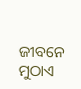ଜୀବନେ ମୁଠାଏ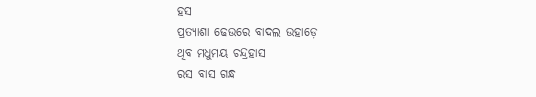ହସ
ପ୍ରତ୍ୟାଶା ଢେଉରେ ବାଦଲ ଉହାଡ଼େ
ଥିବ ମଧୁମୟ ଚନ୍ଦ୍ରହାସ
ରସ ବାସ ଗନ୍ଧ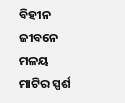ବିହୀନ ଜୀବନେ
ମଳୟ ମାଟିର ସ୍ପର୍ଶ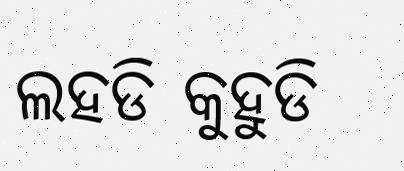ଲହଡି କୁହୁଡି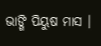ଭାଙ୍ଗି ପିୟୁଷ ମାସ ।